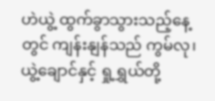ဟဲယွဲ့ ထွက်ခွာသွားသည့်နေ့တွင် ကျန်းနျန်သည် ကွမ်လု၊ ယွဲ့ချောင်နှင့် ရှု့ရွှယ်တို့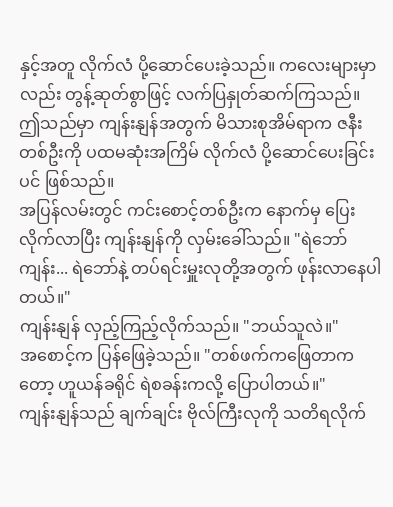နှင့်အတူ လိုက်လံ ပို့ဆောင်ပေးခဲ့သည်။ ကလေးများမှာလည်း တွန့်ဆုတ်စွာဖြင့် လက်ပြနှုတ်ဆက်ကြသည်။ ဤသည်မှာ ကျန်းနျန်အတွက် မိသားစုအိမ်ရာက ဇနီးတစ်ဦးကို ပထမဆုံးအကြိမ် လိုက်လံ ပို့ဆောင်ပေးခြင်းပင် ဖြစ်သည်။
အပြန်လမ်းတွင် ကင်းစောင့်တစ်ဦးက နောက်မှ ပြေးလိုက်လာပြီး ကျန်းနျန်ကို လှမ်းခေါ်သည်။ "ရဲဘော်ကျန်း... ရဲဘော်နဲ့ တပ်ရင်းမှူးလုတို့အတွက် ဖုန်းလာနေပါတယ်။"
ကျန်းနျန် လှည့်ကြည့်လိုက်သည်။ "ဘယ်သူလဲ။"
အစောင့်က ပြန်ဖြေခဲ့သည်။ "တစ်ဖက်ကဖြေတာကတော့ ဟူယန်ခရိုင် ရဲစခန်းကလို့ ပြောပါတယ်။"
ကျန်းနျန်သည် ချက်ချင်း ဗိုလ်ကြီးလုကို သတိရလိုက်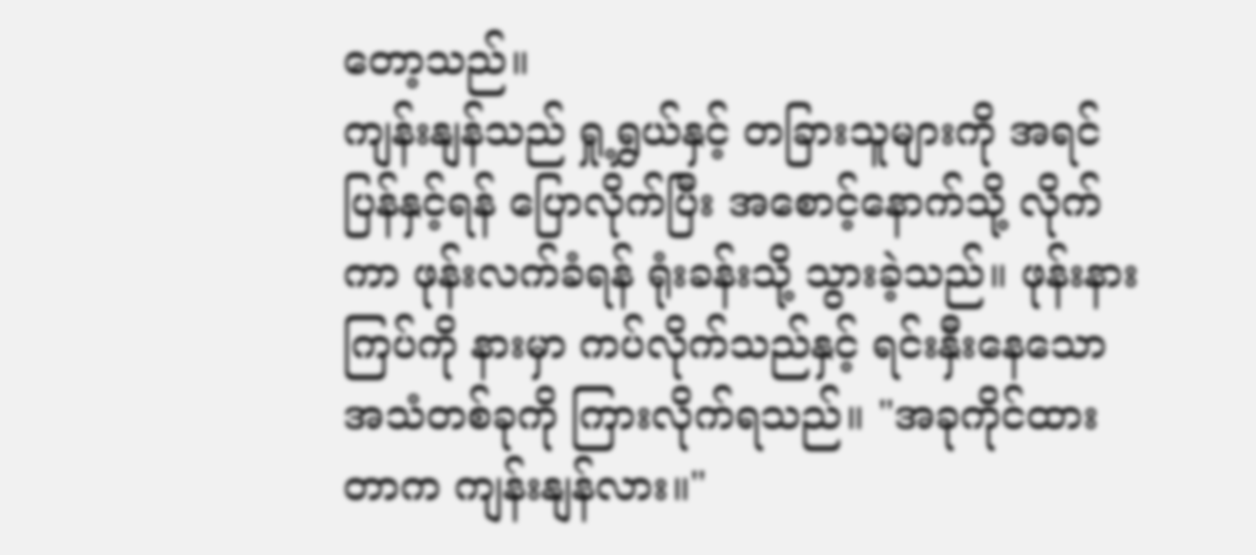တော့သည်။
ကျန်းနျန်သည် ရှု့ရွှယ်နှင့် တခြားသူများကို အရင်ပြန်နှင့်ရန် ပြောလိုက်ပြီး အစောင့်နောက်သို့ လိုက်ကာ ဖုန်းလက်ခံရန် ရုံးခန်းသို့ သွားခဲ့သည်။ ဖုန်းနားကြပ်ကို နားမှာ ကပ်လိုက်သည်နှင့် ရင်းနှီးနေသော အသံတစ်ခုကို ကြားလိုက်ရသည်။ "အခုကိုင်ထားတာက ကျန်းနျန်လား။"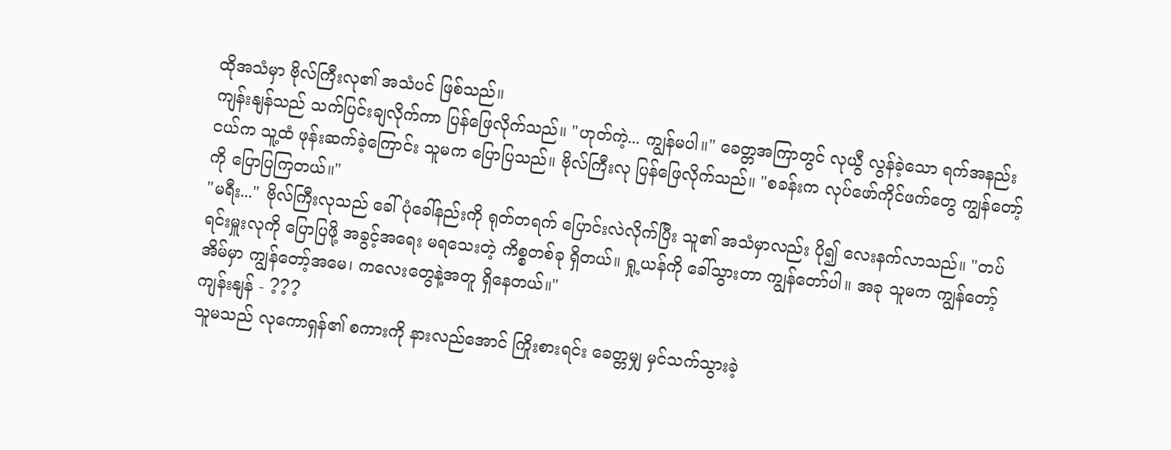ထိုအသံမှာ ဗိုလ်ကြီးလု၏ အသံပင် ဖြစ်သည်။
ကျန်းနျန်သည် သက်ပြင်းချလိုက်ကာ ပြန်ဖြေလိုက်သည်။ "ဟုတ်ကဲ့... ကျွန်မပါ။" ခေတ္တအကြာတွင် လုယွီ လွန်ခဲ့သော ရက်အနည်းငယ်က သူ့ထံ ဖုန်းဆက်ခဲ့ကြောင်း သူမက ပြောပြသည်။ ဗိုလ်ကြီးလု ပြန်ဖြေလိုက်သည်။ "စခန်းက လုပ်ဖော်ကိုင်ဖက်တွေ ကျွန်တော့်ကို ပြောပြကြတယ်။"
"မရီး..." ဗိုလ်ကြီးလုသည် ခေါ်ပုံခေါ်နည်းကို ရုတ်တရက် ပြောင်းလဲလိုက်ပြီး သူ၏ အသံမှာလည်း ပို၍ လေးနက်လာသည်။ "တပ်ရင်းမှူးလုကို ပြောပြဖို့ အခွင့်အရေး မရသေးတဲ့ ကိစ္စတစ်ခု ရှိတယ်။ ရှု့ယန်ကို ခေါ်သွားတာ ကျွန်တော်ပါ။ အခု သူမက ကျွန်တော့်အိမ်မှာ ကျွန်တော့်အမေ၊ ကလေးတွေနဲ့အတူ ရှိနေတယ်။"
ကျန်းနျန် - ???
သူမသည် လုကောရှန်၏ စကားကို နားလည်အောင် ကြိုးစားရင်း ခေတ္တမျှ မှင်သက်သွားခဲ့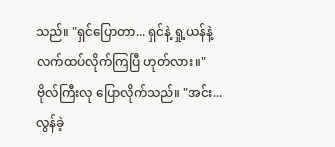သည်။ "ရှင်ပြောတာ... ရှင်နဲ့ ရှု့ယန်နဲ့ လက်ထပ်လိုက်ကြပြီ ဟုတ်လား။"
ဗိုလ်ကြီးလု ပြောလိုက်သည်။ "အင်း... လွန်ခဲ့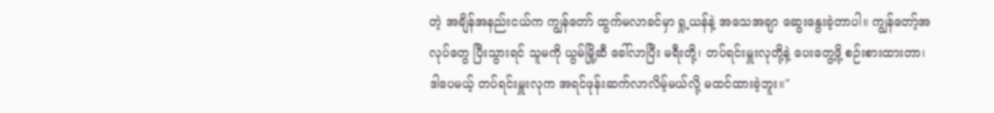တဲ့ အချိန်အနည်းငယ်က ကျွန်တော် ထွက်မလာခင်မှာ ရှု့ယန်နဲ့ အသေအချာ ဆွေးနွေးခဲ့တာပါ။ ကျွန်တော့်အလုပ်တွေ ပြီးသွားရင် သူမကို ယွမ်မြို့ဆီ ခေါ်လာပြီး မရီးတို့၊ တပ်ရင်းမှူးလုတို့နဲ့ ပေးတွေ့ဖို့ စဉ်းစားထားတာ၊ ဒါပေမယ့် တပ်ရင်းမှူးလုက အရင်ဖုန်းဆက်လာလိမ့်မယ်လို့ မထင်ထားခဲ့ဘူး။"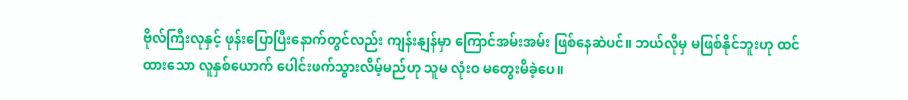ဗိုလ်ကြီးလုနှင့် ဖုန်းပြောပြီးနောက်တွင်လည်း ကျန်းနျန်မှာ ကြောင်အမ်းအမ်း ဖြစ်နေဆဲပင်။ ဘယ်လိုမှ မဖြစ်နိုင်ဘူးဟု ထင်ထားသော လူနှစ်ယောက် ပေါင်းဖက်သွားလိမ့်မည်ဟု သူမ လုံးဝ မတွေးမိခဲ့ပေ။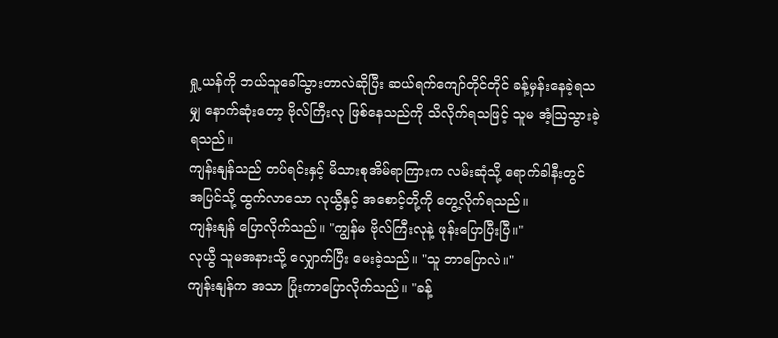ရှု့ယန်ကို ဘယ်သူခေါ်သွားတာလဲဆိုပြီး ဆယ်ရက်ကျော်တိုင်တိုင် ခန့်မှန်းနေခဲ့ရသမျှ နောက်ဆုံးတော့ ဗိုလ်ကြီးလု ဖြစ်နေသည်ကို သိလိုက်ရသဖြင့် သူမ အံ့ဩသွားခဲ့ရသည်။
ကျန်းနျန်သည် တပ်ရင်းနှင့် မိသားစုအိမ်ရာကြားက လမ်းဆုံသို့ ရောက်ခါနီးတွင် အပြင်သို့ ထွက်လာသော လုယွီနှင့် အစောင့်တို့ကို တွေ့လိုက်ရသည်။
ကျန်းနျန် ပြောလိုက်သည်။ "ကျွန်မ ဗိုလ်ကြီးလုနဲ့ ဖုန်းပြောပြီးပြီ။"
လုယွီ သူမအနားသို့ လျှောက်ပြီး မေးခဲ့သည်။ "သူ ဘာပြောလဲ။"
ကျန်းနျန်က အသာ ပြုံးကာပြောလိုက်သည်။ "ခန့်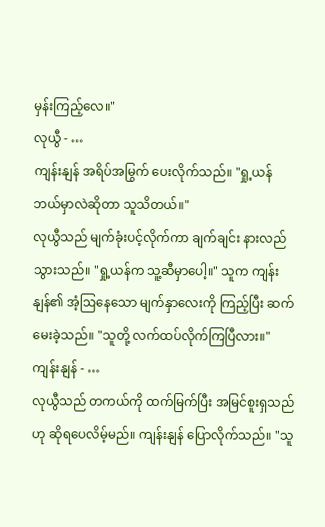မှန်းကြည့်လေ။"
လုယွီ - …
ကျန်းနျန် အရိပ်အမြွက် ပေးလိုက်သည်။ "ရှု့ယန် ဘယ်မှာလဲဆိုတာ သူသိတယ်။"
လုယွီသည် မျက်ခုံးပင့်လိုက်ကာ ချက်ချင်း နားလည်သွားသည်။ "ရှု့ယန်က သူ့ဆီမှာပေါ့။" သူက ကျန်းနျန်၏ အံ့ဩနေသော မျက်နှာလေးကို ကြည့်ပြီး ဆက်မေးခဲ့သည်။ "သူတို့ လက်ထပ်လိုက်ကြပြီလား။"
ကျန်းနျန် - …
လုယွီသည် တကယ်ကို ထက်မြက်ပြီး အမြင်စူးရှသည်ဟု ဆိုရပေလိမ့်မည်။ ကျန်းနျန် ပြောလိုက်သည်။ "သူ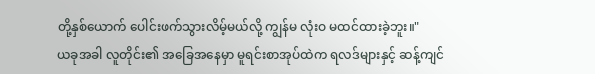တို့နှစ်ယောက် ပေါင်းဖက်သွားလိမ့်မယ်လို့ ကျွန်မ လုံးဝ မထင်ထားခဲ့ဘူး။"
ယခုအခါ လူတိုင်း၏ အခြေအနေမှာ မူရင်းစာအုပ်ထဲက ရလဒ်များနှင့် ဆန့်ကျင်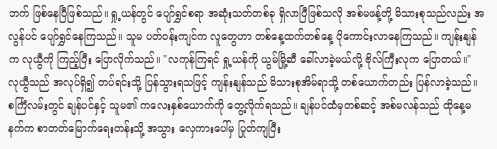ဘက် ဖြစ်နေပြီဖြစ်သည်။ ရှု့ယန်တွင် ပျော်ရွှင်စရာ အဆုံးသတ်တစ်ခု ရှိလာပြီဖြစ်သလို အစ်မဖန့်တို့ မိသားစုသည်လည်း အလွန်ပင် ပျော်ရွှင်နေကြသည်။ သူမ ပတ်ဝန်းကျင်က လူတွေဟာ တစ်နေ့ထက်တစ်နေ့ ပိုကောင်းလာနေကြသည်။ ကျန်းနျန်က လုယွီကို ကြည့်ပြီး ပြောလိုက်သည်။ "လကုန်ကြရင် ရှု့ယန်ကို ယွမ်မြို့ဆီ ခေါ်လာခဲ့မယ်လို့ ဗိုလ်ကြီးလုက ပြောတယ်။"
လုယွီသည် အလုပ်ရှိ၍ တပ်ရင်းသို့ ပြန်သွားရသဖြင့် ကျန်းနျန်သည် မိသားစုအိမ်ရာသို့ တစ်ယောက်တည်း ပြန်လာခဲ့သည်။ စင်္ကြံလမ်းတွင် ချန်ပင်နှင့် သူမ၏ ကလေးနှစ်ယောက်ကို တွေ့လိုက်ရသည်။ ချန်ပင်ထံမှတစ်ဆင့် အစ်မလန်သည် ထိုနေ့မနက်က စာတတ်မြောက်ရေးတန်းသို့ အသွား လှေကားပေါ်မှ ပြုတ်ကျပြီး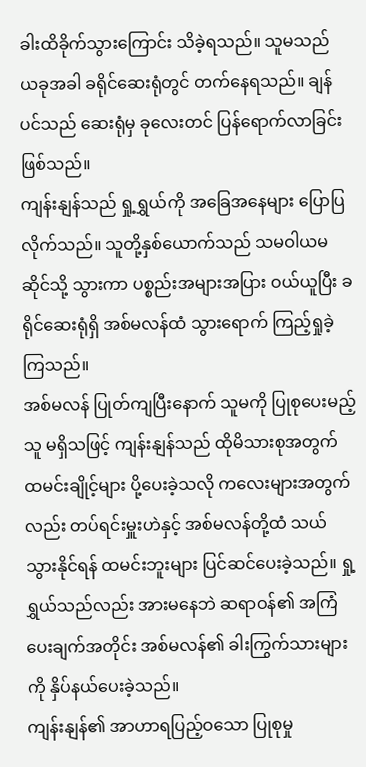ခါးထိခိုက်သွားကြောင်း သိခဲ့ရသည်။ သူမသည် ယခုအခါ ခရိုင်ဆေးရုံတွင် တက်နေရသည်။ ချန်ပင်သည် ဆေးရုံမှ ခုလေးတင် ပြန်ရောက်လာခြင်း ဖြစ်သည်။
ကျန်းနျန်သည် ရှု့ရွှယ်ကို အခြေအနေများ ပြောပြလိုက်သည်။ သူတို့နှစ်ယောက်သည် သမဝါယမဆိုင်သို့ သွားကာ ပစ္စည်းအများအပြား ဝယ်ယူပြီး ခရိုင်ဆေးရုံရှိ အစ်မလန်ထံ သွားရောက် ကြည့်ရှုခဲ့ကြသည်။
အစ်မလန် ပြုတ်ကျပြီးနောက် သူမကို ပြုစုပေးမည့်သူ မရှိသဖြင့် ကျန်းနျန်သည် ထိုမိသားစုအတွက် ထမင်းချိုင့်များ ပို့ပေးခဲ့သလို ကလေးများအတွက်လည်း တပ်ရင်းမှူးဟဲနှင့် အစ်မလန်တို့ထံ သယ်သွားနိုင်ရန် ထမင်းဘူးများ ပြင်ဆင်ပေးခဲ့သည်။ ရှု့ရွှယ်သည်လည်း အားမနေဘဲ ဆရာဝန်၏ အကြံပေးချက်အတိုင်း အစ်မလန်၏ ခါးကြွက်သားများကို နှိပ်နယ်ပေးခဲ့သည်။
ကျန်းနျန်၏ အာဟာရပြည့်ဝသော ပြုစုမှု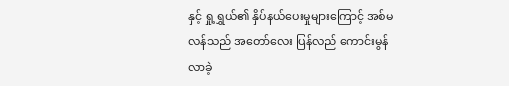နှင့် ရှု့ရွှယ်၏ နှိပ်နယ်ပေးမှုများကြောင့် အစ်မလန်သည် အတော်လေး ပြန်လည် ကောင်းမွန်လာခဲ့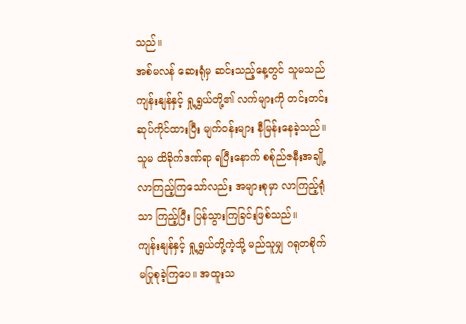သည်။
အစ်မလန် ဆေးရုံမှ ဆင်းသည့်နေ့တွင် သူမသည် ကျန်းနျန်နှင့် ရှု့ရွှယ်တို့၏ လက်များကို တင်းတင်းဆုပ်ကိုင်ထားပြီး မျက်ဝန်းများ နီမြန်းနေခဲ့သည်။ သူမ ထိခိုက်ဒဏ်ရာ ရပြီးနောက် စစ်ုည်ဇနီးအချို့ လာကြည့်ကြသော်လည်း အများစုမှာ လာကြည့်ရုံသာ ကြည့်ပြီး ပြန်သွားကြခြင်းဖြစ်သည်။
ကျန်းနျန်နှင့် ရှု့ရွှယ်တို့ကဲ့သို့ မည်သူမျှ ဂရုတစိုက် မပြုစုခဲ့ကြပေ။ အထူးသ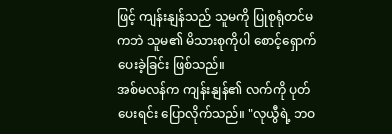ဖြင့် ကျန်းနျန်သည် သူမကို ပြုစုရုံတင်မကဘဲ သူမ၏ မိသားစုကိုပါ စောင့်ရှောက်ပေးခဲ့ခြင်း ဖြစ်သည်။
အစ်မလန်က ကျန်းနျန်၏ လက်ကို ပုတ်ပေးရင်း ပြောလိုက်သည်။ "လုယွီရဲ့ ဘဝ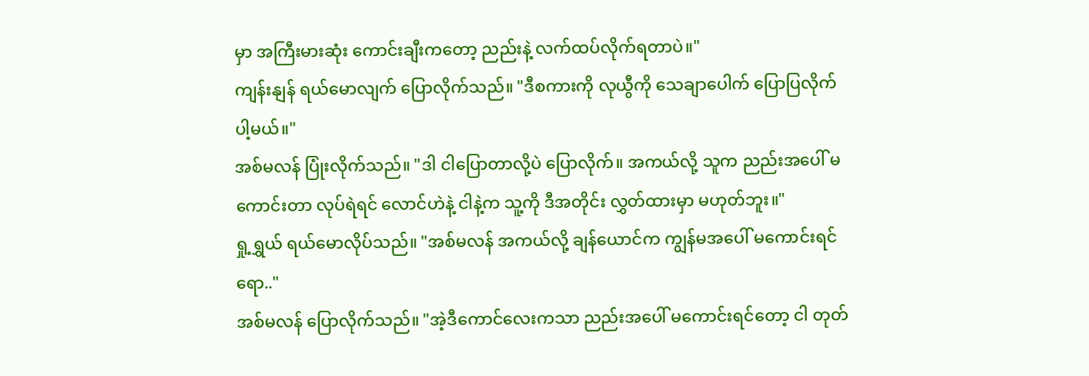မှာ အကြီးမားဆုံး ကောင်းချီးကတော့ ညည်းနဲ့ လက်ထပ်လိုက်ရတာပဲ။"
ကျန်းနျန် ရယ်မောလျက် ပြောလိုက်သည်။ "ဒီစကားကို လုယွီကို သေချာပေါက် ပြောပြလိုက်ပါ့မယ်။"
အစ်မလန် ပြုံးလိုက်သည်။ "ဒါ ငါပြောတာလို့ပဲ ပြောလိုက်။ အကယ်လို့ သူက ညည်းအပေါ် မကောင်းတာ လုပ်ရဲရင် လောင်ဟဲနဲ့ ငါနဲ့က သူ့ကို ဒီအတိုင်း လွှတ်ထားမှာ မဟုတ်ဘူး။"
ရှု့ရွှယ် ရယ်မောလိုပ်သည်။ "အစ်မလန် အကယ်လို့ ချန်ယောင်က ကျွန်မအပေါ် မကောင်းရင်ရော.."
အစ်မလန် ပြောလိုက်သည်။ "အဲ့ဒီကောင်လေးကသာ ညည်းအပေါ် မကောင်းရင်တော့ ငါ တုတ်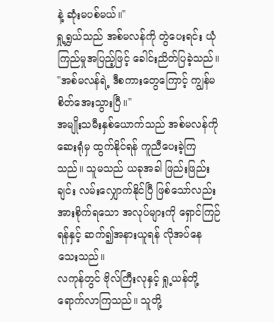နဲ့ ဆုံးမပစ်မယ်။"
ရှု့ရွှယ်သည် အစ်မလန်ကို တွဲပေးရင်း ယုံကြည်မှုအပြည့်ဖြင့် ခေါင်းညိတ်ပြခဲ့သည်။ "အစ်မလန်ရဲ့ ဒီစကားတွေကြောင့် ကျွန်မ စိတ်အေးသွားပြီ။"
အမျိုးသမီးနှစ်ယောက်သည် အစ်မလန်ကို ဆေးရုံမှ ထွက်နိုင်ရန် ကူညီပေးခဲ့ကြသည်။ သူမသည် ယခုအခါ ဖြည်းဖြည်းချင်း လမ်းလျှောက်နိုင်ပြီ ဖြစ်သော်လည်း အားစိုက်ရသော အလုပ်များကို ရှောင်ကြဉ်ရန်နှင့် ဆက်၍အနားယူရန် လိုအပ်နေသေးသည်။
လကုန်တွင် ဗိုလ်ကြီးလုနှင့် ရှု့ယန်တို့ ရောက်လာကြသည်။ သူတို့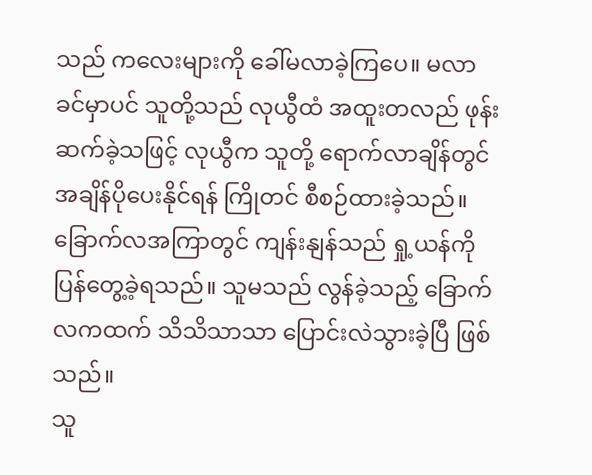သည် ကလေးများကို ခေါ်မလာခဲ့ကြပေ။ မလာခင်မှာပင် သူတို့သည် လုယွီထံ အထူးတလည် ဖုန်းဆက်ခဲ့သဖြင့် လုယွီက သူတို့ ရောက်လာချိန်တွင် အချိန်ပိုပေးနိုင်ရန် ကြိုတင် စီစဉ်ထားခဲ့သည်။
ခြောက်လအကြာတွင် ကျန်းနျန်သည် ရှု့ယန်ကို ပြန်တွေ့ခဲ့ရသည်။ သူမသည် လွန်ခဲ့သည့် ခြောက်လကထက် သိသိသာသာ ပြောင်းလဲသွားခဲ့ပြီ ဖြစ်သည်။
သူ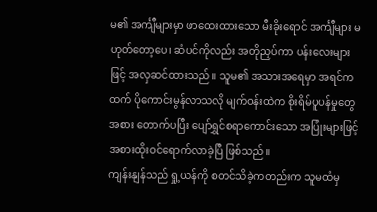မ၏ အင်္ကျီများမှာ ဖာထေးထားသော မီးခိုးရောင် အင်္ကျီများ မဟုတ်တော့ပေ၊ ဆံပင်ကိုလည်း အတိုညှပ်ကာ ပန်းလေးများဖြင့် အလှဆင်ထားသည်။ သူမ၏ အသားအရေမှာ အရင်ကထက် ပိုကောင်းမွန်လာသလို မျက်ဝန်းထဲက စိုးရိမ်ပူပန်မှုတွေအစား တောက်ပပြီး ပျော်ရွှင်စရာကောင်းသော အပြုံးများဖြင့် အစားထိုးဝင်ရောက်လာခဲ့ပြီ ဖြစ်သည်။
ကျန်းနျန်သည် ရှု့ယန်ကို စတင်သိခဲ့ကတည်းက သူမထံမှ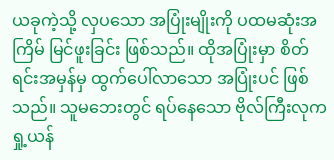ယခုကဲ့သို့ လှပသော အပြုံးမျိုးကို ပထမဆုံးအကြိမ် မြင်ဖူးခြင်း ဖြစ်သည်။ ထိုအပြုံးမှာ စိတ်ရင်းအမှန်မှ ထွက်ပေါ်လာသော အပြုံးပင် ဖြစ်သည်။ သူမဘေးတွင် ရပ်နေသော ဗိုလ်ကြီးလုက ရှု့ယန်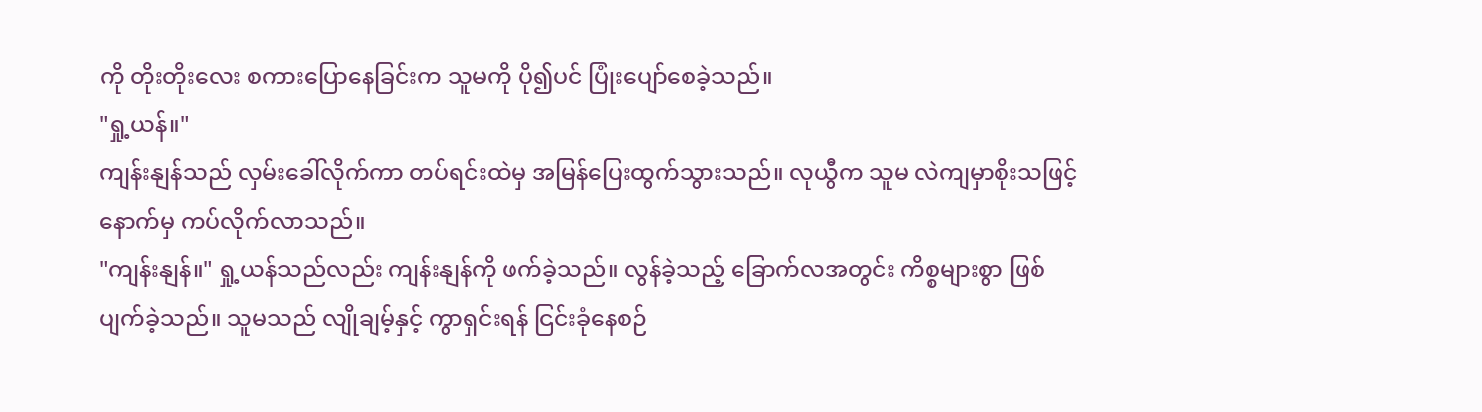ကို တိုးတိုးလေး စကားပြောနေခြင်းက သူမကို ပို၍ပင် ပြုံးပျော်စေခဲ့သည်။
"ရှု့ယန်။"
ကျန်းနျန်သည် လှမ်းခေါ်လိုက်ကာ တပ်ရင်းထဲမှ အမြန်ပြေးထွက်သွားသည်။ လုယွီက သူမ လဲကျမှာစိုးသဖြင့် နောက်မှ ကပ်လိုက်လာသည်။
"ကျန်းနျန်။" ရှု့ယန်သည်လည်း ကျန်းနျန်ကို ဖက်ခဲ့သည်။ လွန်ခဲ့သည့် ခြောက်လအတွင်း ကိစ္စများစွာ ဖြစ်ပျက်ခဲ့သည်။ သူမသည် လျိုချမ့်နှင့် ကွာရှင်းရန် ငြင်းခုံနေစဉ်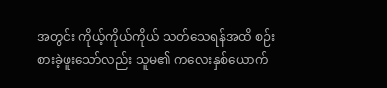အတွင်း ကိုယ့်ကိုယ်ကိုယ် သတ်သေရန်အထိ စဉ်းစားခဲ့ဖူးသော်လည်း သူမ၏ ကလေးနှစ်ယောက်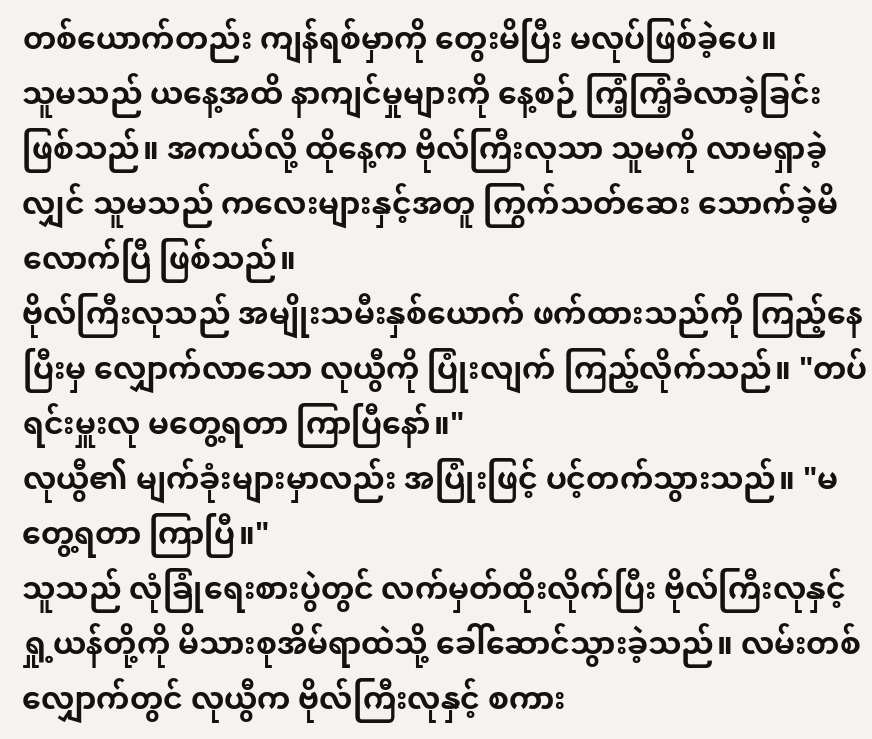တစ်ယောက်တည်း ကျန်ရစ်မှာကို တွေးမိပြီး မလုပ်ဖြစ်ခဲ့ပေ။
သူမသည် ယနေ့အထိ နာကျင်မှုများကို နေ့စဉ် ကြံ့ကြံ့ခံလာခဲ့ခြင်း ဖြစ်သည်။ အကယ်လို့ ထိုနေ့က ဗိုလ်ကြီးလုသာ သူမကို လာမရှာခဲ့လျှင် သူမသည် ကလေးများနှင့်အတူ ကြွက်သတ်ဆေး သောက်ခဲ့မိလောက်ပြီ ဖြစ်သည်။
ဗိုလ်ကြီးလုသည် အမျိုးသမီးနှစ်ယောက် ဖက်ထားသည်ကို ကြည့်နေပြီးမှ လျှောက်လာသော လုယွီကို ပြုံးလျက် ကြည့်လိုက်သည်။ "တပ်ရင်းမှူးလု မတွေ့ရတာ ကြာပြီနော်။"
လုယွီ၏ မျက်ခုံးများမှာလည်း အပြုံးဖြင့် ပင့်တက်သွားသည်။ "မတွေ့ရတာ ကြာပြီ။"
သူသည် လုံခြုံရေးစားပွဲတွင် လက်မှတ်ထိုးလိုက်ပြီး ဗိုလ်ကြီးလုနှင့် ရှု့ယန်တို့ကို မိသားစုအိမ်ရာထဲသို့ ခေါ်ဆောင်သွားခဲ့သည်။ လမ်းတစ်လျှောက်တွင် လုယွီက ဗိုလ်ကြီးလုနှင့် စကား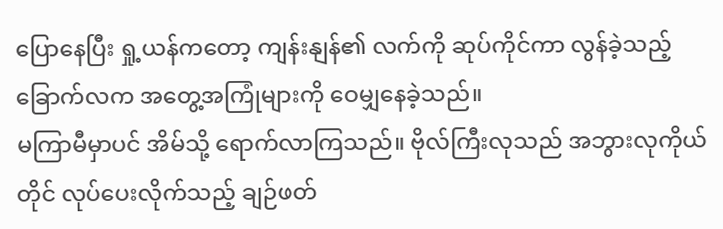ပြောနေပြီး ရှု့ယန်ကတော့ ကျန်းနျန်၏ လက်ကို ဆုပ်ကိုင်ကာ လွန်ခဲ့သည့် ခြောက်လက အတွေ့အကြုံများကို ဝေမျှနေခဲ့သည်။
မကြာမီမှာပင် အိမ်သို့ ရောက်လာကြသည်။ ဗိုလ်ကြီးလုသည် အဘွားလုကိုယ်တိုင် လုပ်ပေးလိုက်သည့် ချဉ်ဖတ်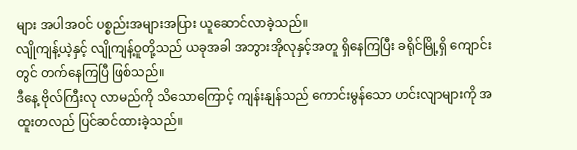များ အပါအဝင် ပစ္စည်းအများအပြား ယူဆောင်လာခဲ့သည်။
လျိုကျန့်ယဲ့နှင့် လျိုကျန့်ဝူတို့သည် ယခုအခါ အဘွားအိုလုနှင့်အတူ ရှိနေကြပြီး ခရိုင်မြို့ရှိ ကျောင်းတွင် တက်နေကြပြီ ဖြစ်သည်။
ဒီနေ့ ဗိုလ်ကြီးလု လာမည်ကို သိသောကြောင့် ကျန်းနျန်သည် ကောင်းမွန်သော ဟင်းလျာများကို အထူးတလည် ပြင်ဆင်ထားခဲ့သည်။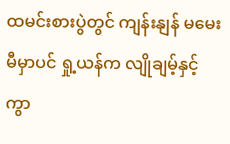ထမင်းစားပွဲတွင် ကျန်းနျန် မမေးမီမှာပင် ရှု့ယန်က လျိုချမ့်နှင့် ကွာ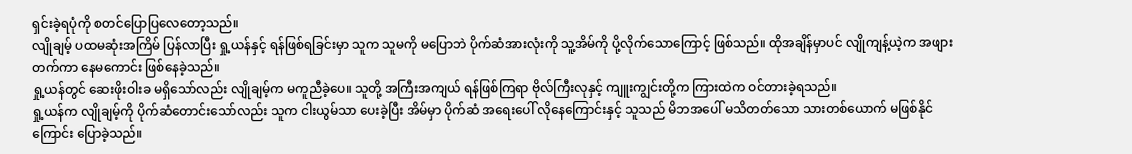ရှင်းခဲ့ရပုံကို စတင်ပြောပြလေတော့သည်။
လျိုချမ့် ပထမဆုံးအကြိမ် ပြန်လာပြီး ရှု့ယန်နှင့် ရန်ဖြစ်ရခြင်းမှာ သူက သူမကို မပြောဘဲ ပိုက်ဆံအားလုံးကို သူ့အိမ်ကို ပို့လိုက်သောကြောင့် ဖြစ်သည်။ ထိုအချိန်မှာပင် လျိုကျန့်ယဲ့က အဖျားတက်ကာ နေမကောင်း ဖြစ်နေခဲ့သည်။
ရှု့ယန်တွင် ဆေးဖိုးဝါးခ မရှိသော်လည်း လျိုချမ့်က မကူညီခဲ့ပေ။ သူတို့ အကြီးအကျယ် ရန်ဖြစ်ကြရာ ဗိုလ်ကြီးလုနှင့် ကျူးကျွင်းတို့က ကြားထဲက ဝင်တားခဲ့ရသည်။
ရှု့ယန်က လျိုချမ့်ကို ပိုက်ဆံတောင်းသော်လည်း သူက ငါးယွမ်သာ ပေးခဲ့ပြီး အိမ်မှာ ပိုက်ဆံ အရေးပေါ် လိုနေကြောင်းနှင့် သူသည် မိဘအပေါ် မသိတတ်သော သားတစ်ယောက် မဖြစ်နိုင်ကြောင်း ပြောခဲ့သည်။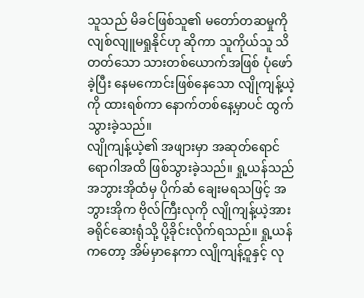သူသည် မိခင်ဖြစ်သူ၏ မတော်တဆမှုကို လျစ်လျူမရှုနိုင်ဟု ဆိုကာ သူကိုယ်သူ သိတတ်သော သားတစ်ယောက်အဖြစ် ပုံဖော်ခဲ့ပြီး နေမကောင်းဖြစ်နေသော လျိုကျန့်ယဲ့ကို ထားရစ်ကာ နောက်တစ်နေ့မှာပင် ထွက်သွားခဲ့သည်။
လျိုကျန့်ယဲ့၏ အဖျားမှာ အဆုတ်ရောင်ရောဂါအထိ ဖြစ်သွားခဲ့သည်။ ရှု့ယန်သည် အဘွားအိုထံမှ ပိုက်ဆံ ချေးမရသဖြင့် အဘွားအိုက ဗိုလ်ကြီးလုကို လျိုကျန့်ယဲ့အား ခရိုင်ဆေးရုံသို့ ပို့ခိုင်းလိုက်ရသည်။ ရှု့ယန်ကတော့ အိမ်မှာနေကာ လျိုကျန့်ဝူနှင့် လု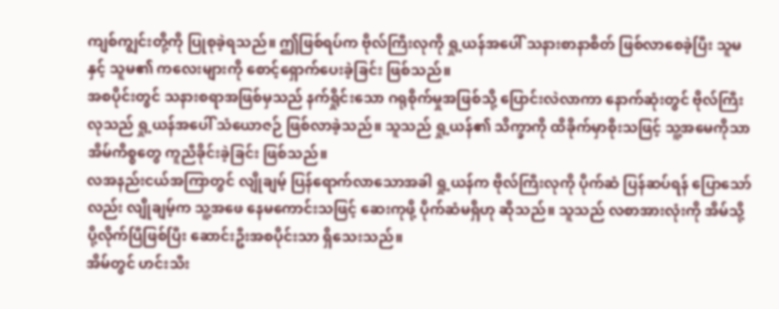ကျစ်ကျွင်းတို့ကို ပြုစုခဲ့ရသည်။ ဤဖြစ်ရပ်က ဗိုလ်ကြီးလုကို ရှု့ယန်အပေါ် သနားစာနာစိတ် ဖြစ်လာစေခဲ့ပြီး သူမနှင့် သူမ၏ ကလေးများကို စောင့်ရှောက်ပေးခဲ့ခြင်း ဖြစ်သည်။
အစပိုင်းတွင် သနားစရာအဖြစ်မှသည် နက်ရှိုင်းသော ဂရုစိုက်မှုအဖြစ်သို့ ပြောင်းလဲလာကာ နောက်ဆုံးတွင် ဗိုလ်ကြီးလုသည် ရှု့ယန်အပေါ် သံယောဇဉ် ဖြစ်လာခဲ့သည်။ သူသည် ရှု့ယန်၏ သိက္ခာကို ထိခိုက်မှာစိုးသဖြင့် သူ့အမေကိုသာ အိမ်ကိစ္စတွေ ကူညီခိုင်းခဲ့ခြင်း ဖြစ်သည်။
လအနည်းငယ်အကြာတွင် လျိုချမ့် ပြန်ရောက်လာသောအခါ ရှု့ယန်က ဗိုလ်ကြီးလုကို ပိုက်ဆံ ပြန်ဆပ်ရန် ပြောသော်လည်း လျိုချမ့်က သူ့အဖေ နေမကောင်းသဖြင့် ဆေးကုဖို့ ပိုက်ဆံမရှိဟု ဆိုသည်။ သူသည် လစာအားလုံးကို အိမ်သို့ ပို့လိုက်ပြီဖြစ်ပြီး ဆောင်းဦးအစပိုင်းသာ ရှိသေးသည်။
အိမ်တွင် ဟင်းသီး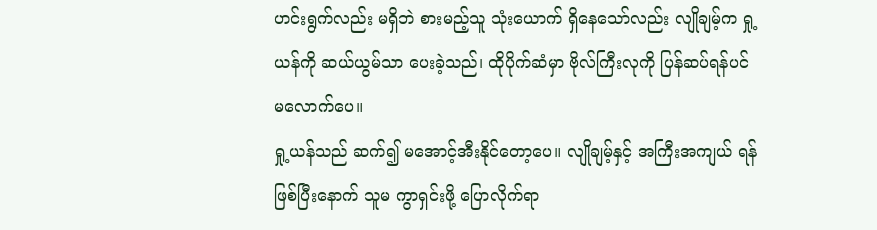ဟင်းရွက်လည်း မရှိဘဲ စားမည့်သူ သုံးယောက် ရှိနေသော်လည်း လျိုချမ့်က ရှု့ယန်ကို ဆယ်ယွမ်သာ ပေးခဲ့သည်၊ ထိုပိုက်ဆံမှာ ဗိုလ်ကြီးလုကို ပြန်ဆပ်ရန်ပင် မလောက်ပေ။
ရှု့ယန်သည် ဆက်၍ မအောင့်အီးနိုင်တော့ပေ။ လျိုချမ့်နှင့် အကြီးအကျယ် ရန်ဖြစ်ပြီးနောက် သူမ ကွာရှင်းဖို့ ပြောလိုက်ရာ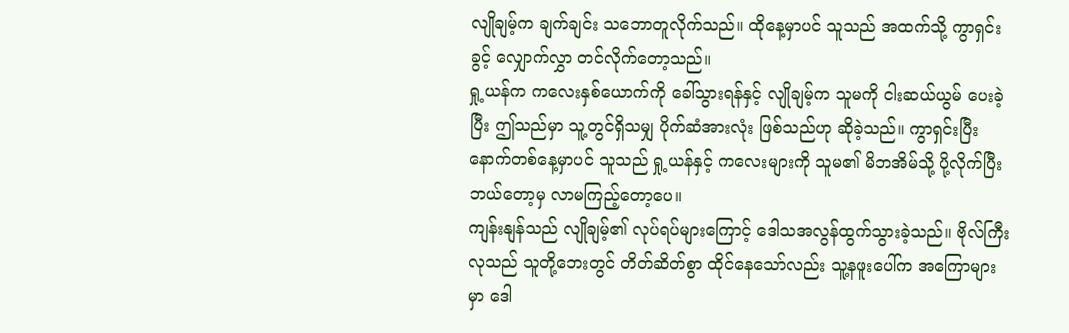လျိုချမ့်က ချက်ချင်း သဘောတူလိုက်သည်။ ထိုနေ့မှာပင် သူသည် အထက်သို့ ကွာရှင်းခွင့် လျှောက်လွှာ တင်လိုက်တော့သည်။
ရှု့ယန်က ကလေးနှစ်ယောက်ကို ခေါ်သွားရန်နှင့် လျိုချမ့်က သူမကို ငါးဆယ်ယွမ် ပေးခဲ့ပြီး ဤသည်မှာ သူ့တွင်ရှိသမျှ ပိုက်ဆံအားလုံး ဖြစ်သည်ဟု ဆိုခဲ့သည်။ ကွာရှင်းပြီး နောက်တစ်နေ့မှာပင် သူသည် ရှု့ယန်နှင့် ကလေးများကို သူမ၏ မိဘအိမ်သို့ ပို့လိုက်ပြီး ဘယ်တော့မှ လာမကြည့်တော့ပေ။
ကျန်းနျန်သည် လျိုချမ့်၏ လုပ်ရပ်များကြောင့် ဒေါသအလွန်ထွက်သွားခဲ့သည်။ ဗိုလ်ကြီးလုသည် သူတို့ဘေးတွင် တိတ်ဆိတ်စွာ ထိုင်နေသော်လည်း သူ့နဖူးပေါ်က အကြောများမှာ ဒေါ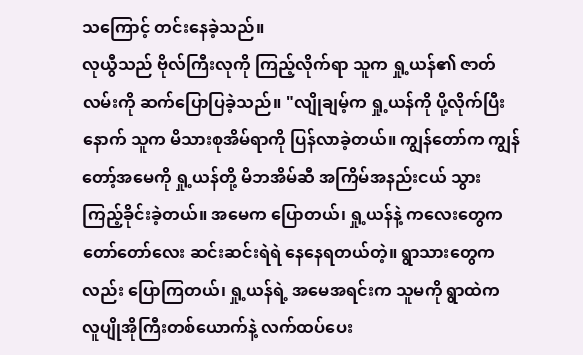သကြောင့် တင်းနေခဲ့သည်။
လုယွီသည် ဗိုလ်ကြီးလုကို ကြည့်လိုက်ရာ သူက ရှု့ယန်၏ ဇာတ်လမ်းကို ဆက်ပြောပြခဲ့သည်။ "လျိုချမ့်က ရှု့ယန်ကို ပို့လိုက်ပြီးနောက် သူက မိသားစုအိမ်ရာကို ပြန်လာခဲ့တယ်။ ကျွန်တော်က ကျွန်တော့်အမေကို ရှု့ယန်တို့ မိဘအိမ်ဆီ အကြိမ်အနည်းငယ် သွားကြည့်ခိုင်းခဲ့တယ်။ အမေက ပြောတယ်၊ ရှု့ယန်နဲ့ ကလေးတွေက တော်တော်လေး ဆင်းဆင်းရဲရဲ နေနေရတယ်တဲ့။ ရွာသားတွေကလည်း ပြောကြတယ်၊ ရှု့ယန်ရဲ့ အမေအရင်းက သူမကို ရွာထဲက လူပျိုအိုကြီးတစ်ယောက်နဲ့ လက်ထပ်ပေး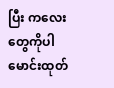ပြီး ကလေးတွေကိုပါ မောင်းထုတ်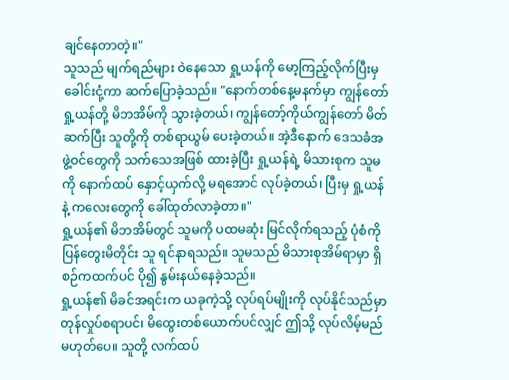ချင်နေတာတဲ့။"
သူသည် မျက်ရည်များ ဝဲနေသော ရှု့ယန်ကို မော့ကြည့်လိုက်ပြီးမှ ခေါင်းငုံ့ကာ ဆက်ပြောခဲ့သည်။ "နောက်တစ်နေ့မနက်မှာ ကျွန်တော် ရှု့ယန်တို့ မိဘအိမ်ကို သွားခဲ့တယ်၊ ကျွန်တော့်ကိုယ်ကျွန်တော် မိတ်ဆက်ပြီး သူတို့ကို တစ်ရာယွမ် ပေးခဲ့တယ်။ အဲ့ဒီနောက် ဒေသခံအဖွဲ့ဝင်တွေကို သက်သေအဖြစ် ထားခဲ့ပြီး ရှု့ယန်ရဲ့ မိသားစုက သူမကို နောက်ထပ် နှောင့်ယှက်လို့ မရအောင် လုပ်ခဲ့တယ်၊ ပြီးမှ ရှု့ယန်နဲ့ ကလေးတွေကို ခေါ်ထုတ်လာခဲ့တာ။"
ရှု့ယန်၏ မိဘအိမ်တွင် သူမကို ပထမဆုံး မြင်လိုက်ရသည့် ပုံစံကို ပြန်တွေးမိတိုင်း သူ ရင်နာရသည်။ သူမသည် မိသားစုအိမ်ရာမှာ ရှိစဉ်ကထက်ပင် ပို၍ နွမ်းနယ်နေခဲ့သည်။
ရှု့ယန်၏ မိခင်အရင်းက ယခုကဲ့သို့ လုပ်ရပ်မျိုးကို လုပ်နိုင်သည်မှာ တုန်လှုပ်စရာပင်၊ မိထွေးတစ်ယောက်ပင်လျှင် ဤသို့ လုပ်လိမ့်မည် မဟုတ်ပေ။ သူတို့ လက်ထပ်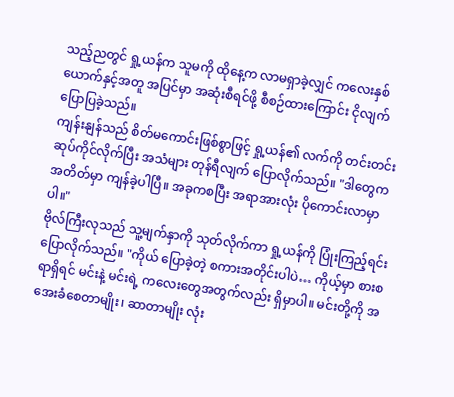သည့်ညတွင် ရှု့ယန်က သူမကို ထိုနေ့က လာမရှာခဲ့လျှင် ကလေးနှစ်ယောက်နှင့်အတူ အပြင်မှာ အဆုံးစီရင်ဖို့ စီစဉ်ထားကြောင်း ငိုလျက် ပြောပြခဲ့သည်။
ကျန်းနျန်သည် စိတ်မကောင်းဖြစ်စွာဖြင့် ရှု့ယန်၏ လက်ကို တင်းတင်းဆုပ်ကိုင်လိုက်ပြီး အသံများ တုန်ရီလျက် ပြောလိုက်သည်။ "ဒါတွေက အတိတ်မှာ ကျန်ခဲ့ပါပြီ။ အခုကစပြီး အရာအားလုံး ပိုကောင်းလာမှာပါ။"
ဗိုလ်ကြီးလုသည် သူ့မျက်နှာကို သုတ်လိုက်ကာ ရှု့ယန်ကို ပြုံးကြည့်ရင်း ပြောလိုက်သည်။ "ကိုယ် ပြောခဲ့တဲ့ စကားအတိုင်းပါပဲ… ကိုယ့်မှာ စားစရာရှိရင် မင်းနဲ့ မင်းရဲ့ ကလေးတွေအတွက်လည်း ရှိမှာပါ။ မင်းတို့ကို အအေးခံစေတာမျိုး၊ ဆာတာမျိုး လုံး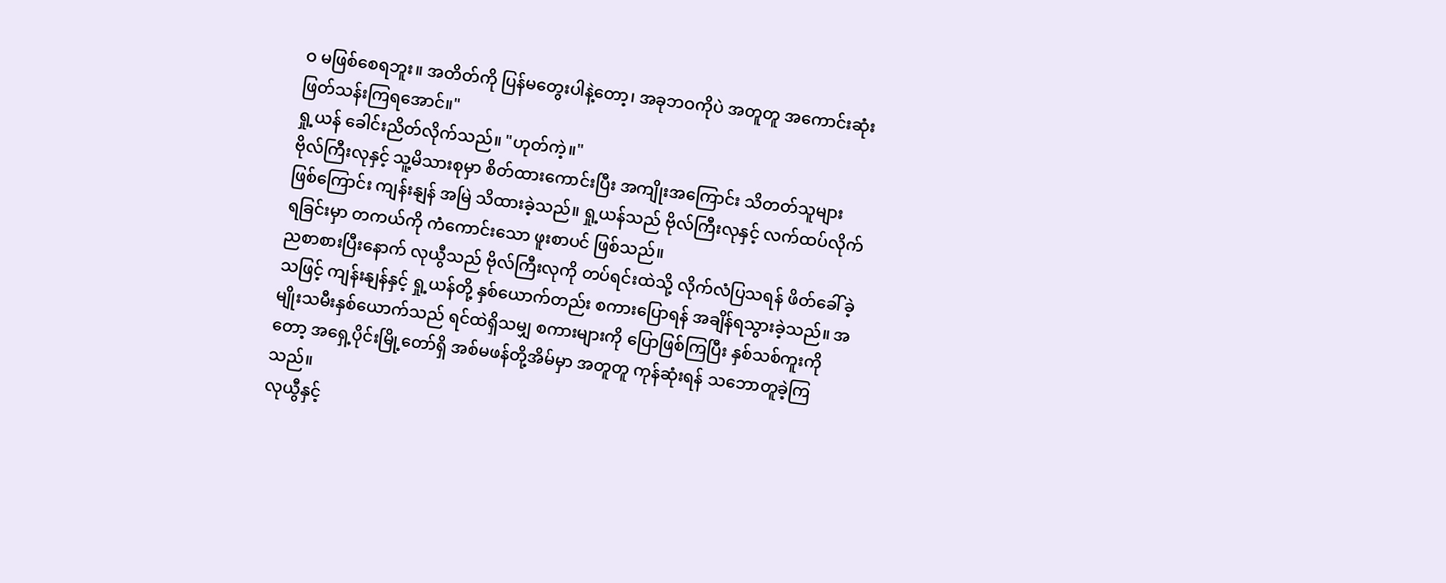ဝ မဖြစ်စေရဘူး။ အတိတ်ကို ပြန်မတွေးပါနဲ့တော့၊ အခုဘဝကိုပဲ အတူတူ အကောင်းဆုံး ဖြတ်သန်းကြရအောင်။"
ရှု့ယန် ခေါင်းညိတ်လိုက်သည်။ "ဟုတ်ကဲ့။"
ဗိုလ်ကြီးလုနှင့် သူ့မိသားစုမှာ စိတ်ထားကောင်းပြီး အကျိုးအကြောင်း သိတတ်သူများ ဖြစ်ကြောင်း ကျန်းနျန် အမြဲ သိထားခဲ့သည်။ ရှု့ယန်သည် ဗိုလ်ကြီးလုနှင့် လက်ထပ်လိုက်ရခြင်းမှာ တကယ်ကို ကံကောင်းသော ဖူးစာပင် ဖြစ်သည်။
ညစာစားပြီးနောက် လုယွီသည် ဗိုလ်ကြီးလုကို တပ်ရင်းထဲသို့ လိုက်လံပြသရန် ဖိတ်ခေါ်ခဲ့သဖြင့် ကျန်းနျန်နှင့် ရှု့ယန်တို့ နှစ်ယောက်တည်း စကားပြောရန် အချိန်ရသွားခဲ့သည်။ အမျိုးသမီးနှစ်ယောက်သည် ရင်ထဲရှိသမျှ စကားများကို ပြောဖြစ်ကြပြီး နှစ်သစ်ကူးကိုတော့ အရှေ့ပိုင်းမြို့တော်ရှိ အစ်မဖန်တို့အိမ်မှာ အတူတူ ကုန်ဆုံးရန် သဘောတူခဲ့ကြသည်။
လုယွီနှင့်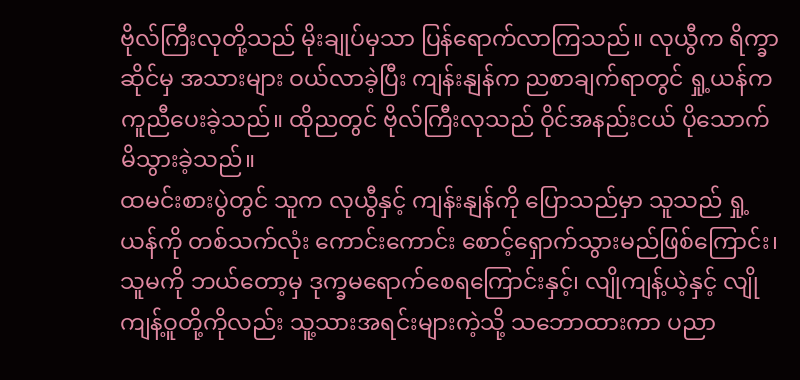ဗိုလ်ကြီးလုတို့သည် မိုးချုပ်မှသာ ပြန်ရောက်လာကြသည်။ လုယွီက ရိက္ခာဆိုင်မှ အသားများ ဝယ်လာခဲ့ပြီး ကျန်းနျန်က ညစာချက်ရာတွင် ရှု့ယန်က ကူညီပေးခဲ့သည်။ ထိုညတွင် ဗိုလ်ကြီးလုသည် ဝိုင်အနည်းငယ် ပိုသောက်မိသွားခဲ့သည်။
ထမင်းစားပွဲတွင် သူက လုယွီနှင့် ကျန်းနျန်ကို ပြောသည်မှာ သူသည် ရှု့ယန်ကို တစ်သက်လုံး ကောင်းကောင်း စောင့်ရှောက်သွားမည်ဖြစ်ကြောင်း၊ သူမကို ဘယ်တော့မှ ဒုက္ခမရောက်စေရကြောင်းနှင့်၊ လျိုကျန့်ယဲ့နှင့် လျိုကျန့်ဝူတို့ကိုလည်း သူ့သားအရင်းများကဲ့သို့ သဘောထားကာ ပညာ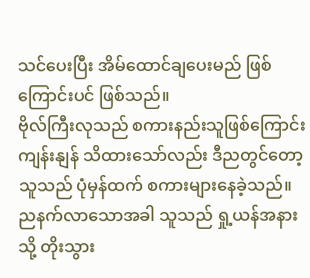သင်ပေးပြီး အိမ်ထောင်ချပေးမည် ဖြစ်ကြောင်းပင် ဖြစ်သည်။
ဗိုလ်ကြီးလုသည် စကားနည်းသူဖြစ်ကြောင်း ကျန်းနျန် သိထားသော်လည်း ဒီညတွင်တော့ သူသည် ပုံမှန်ထက် စကားများနေခဲ့သည်။
ညနက်လာသောအခါ သူသည် ရှု့ယန်အနားသို့ တိုးသွား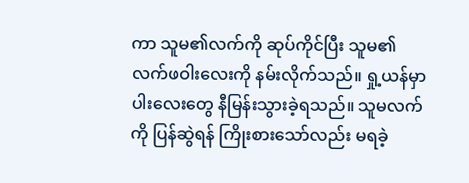ကာ သူမ၏လက်ကို ဆုပ်ကိုင်ပြီး သူမ၏ လက်ဖဝါးလေးကို နမ်းလိုက်သည်။ ရှု့ယန်မှာ ပါးလေးတွေ နီမြန်းသွားခဲ့ရသည်။ သူမလက်ကို ပြန်ဆွဲရန် ကြိုးစားသော်လည်း မရခဲ့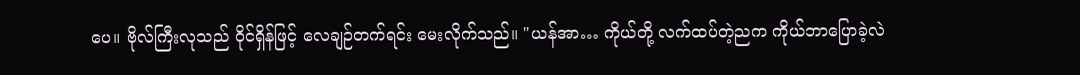ပေ။ ဗိုလ်ကြီးလုသည် ဝိုင်ရှိန်ဖြင့် လေချဉ်တက်ရင်း မေးလိုက်သည်။ "ယန်အာ… ကိုယ်တို့ လက်ထပ်တဲ့ညက ကိုယ်ဘာပြောခဲ့လဲ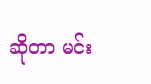ဆိုတာ မင်း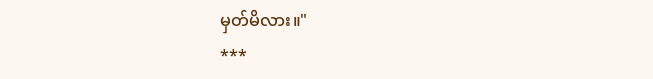မှတ်မိလား။"
***